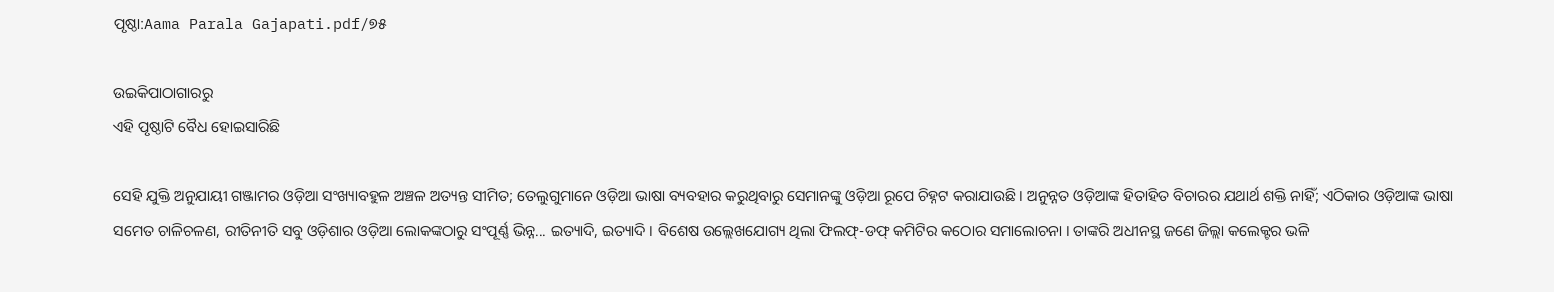ପୃଷ୍ଠା:Aama Parala Gajapati.pdf/୭୫

ଉଇକିପାଠାଗାର‌ରୁ
ଏହି ପୃଷ୍ଠାଟି ବୈଧ ହୋଇସାରିଛି

ସେହି ଯୁକ୍ତି ଅନୁଯାୟୀ ଗଞ୍ଜାମର ଓଡ଼ିଆ ସଂଖ୍ୟାବହୁଳ ଅଞ୍ଚଳ ଅତ୍ୟନ୍ତ ସୀମିତ; ତେଲୁଗୁମାନେ ଓଡ଼ିଆ ଭାଷା ବ୍ୟବହାର କରୁଥିବାରୁ ସେମାନଙ୍କୁ ଓଡ଼ିଆ ରୂପେ ଚିହ୍ନଟ କରାଯାଉଛି । ଅନୁନ୍ନତ ଓଡ଼ିଆଙ୍କ ହିତାହିତ ବିଚାରର ଯଥାର୍ଥ ଶକ୍ତି ନାହିଁ; ଏଠିକାର ଓଡ଼ିଆଙ୍କ ଭାଷା ସମେତ ଚାଳିଚଳଣ, ରୀତିନୀତି ସବୁ ଓଡ଼ିଶାର ଓଡ଼ିଆ ଲୋକଙ୍କଠାରୁ ସଂପୂର୍ଣ୍ଣ ଭିନ୍ନ... ଇତ୍ୟାଦି, ଇତ୍ୟାଦି । ବିଶେଷ ଉଲ୍ଲେଖଯୋଗ୍ୟ ଥିଲା ଫିଲଫ୍-ଡଫ୍ କମିଟିର କଠୋର ସମାଲୋଚନା । ତାଙ୍କରି ଅଧୀନସ୍ଥ ଜଣେ ଜିଲ୍ଲା କଲେକ୍ଟର ଭଳି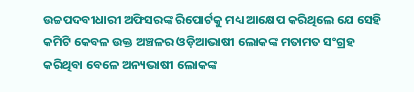ଉଚ୍ଚପଦବୀଧାରୀ ଅଫିସରଙ୍କ ରିପୋର୍ଟକୁ ମଧ୍ୟ ଆକ୍ଷେପ କରିଥିଲେ ଯେ ସେହି କମିଟି କେବଳ ଉକ୍ତ ଅଞ୍ଚଳର ଓଡ଼ିଆଭାଷୀ ଲୋକଙ୍କ ମତାମତ ସଂଗ୍ରହ କରିଥିବା ବେଳେ ଅନ୍ୟଭାଷୀ ଲୋକଙ୍କ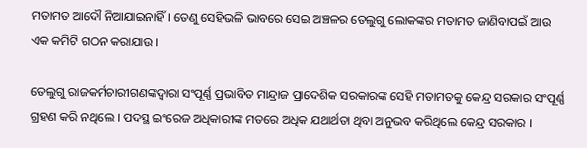ମତାମତ ଆଦୌ ନିଆଯାଇନାହିଁ । ତେଣୁ ସେହିଭଳି ଭାବରେ ସେଇ ଅଞ୍ଚଳର ତେଲୁଗୁ ଲୋକଙ୍କର ମତାମତ ଜାଣିବାପଇଁ ଆଉ ଏକ କମିଟି ଗଠନ କରାଯାଉ ।

ତେଲୁଗୁ ରାଜକର୍ମଚାରୀଗଣଙ୍କଦ୍ବାରା ସଂପୂର୍ଣ୍ଣ ପ୍ରଭାବିତ ମାନ୍ଦ୍ରାଜ ପ୍ରାଦେଶିକ ସରକାରଙ୍କ ସେହି ମତାମତକୁ କେନ୍ଦ୍ର ସରକାର ସଂପୂର୍ଣ୍ଣ ଗ୍ରହଣ କରି ନଥିଲେ । ପଦସ୍ଥ ଇଂରେଜ ଅଧିକାରୀଙ୍କ ମତରେ ଅଧିକ ଯଥାର୍ଥତା ଥିବା ଅନୁଭବ କରିଥିଲେ କେନ୍ଦ୍ର ସରକାର ।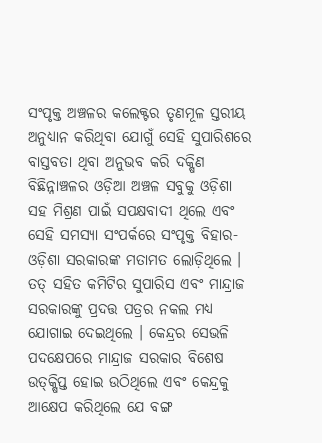ସଂପୃକ୍ତ ଅଞ୍ଚଳର କଲେକ୍ଟର ତୃଣମୂଳ ସ୍ତରୀୟ ଅନୁଧ୍ୟାନ କରିଥିବା ଯୋଗୁଁ ସେହି ସୁପାରିଶରେ ବାସ୍ତବତା ଥିବା ଅନୁଭବ କରି ଦକ୍ଷିଣ ବିଛିନ୍ନାଞ୍ଚଳର ଓଡ଼ିଆ ଅଞ୍ଚଳ ସବୁକୁ ଓଡ଼ିଶା ସହ ମିଶ୍ରଣ ପାଇଁ ସପକ୍ଷବାଦୀ ଥିଲେ ଏବଂ ସେହି ସମସ୍ୟା ସଂପର୍କରେ ସଂପୃକ୍ତ ବିହାର-ଓଡ଼ିଶା ସରକାରଙ୍କ ମତାମତ ଲୋଡ଼ିଥିଲେ । ତତ୍ ସହିତ କମିଟିର ସୁପାରିସ ଏବଂ ମାନ୍ଦ୍ରାଜ ସରକାରଙ୍କୁ ପ୍ରଦତ୍ତ ପତ୍ରର ନକଲ ମଧ୍ୟ ଯୋଗାଇ ଦେଇଥିଲେ । କେନ୍ଦ୍ରର ସେଭଳି ପଦକ୍ଷେପରେ ମାନ୍ଦ୍ରାଜ ସରକାର ବିଶେଷ ଉତ୍‌କ୍ଷିପ୍ତ ହୋଇ ଉଠିଥିଲେ ଏବଂ କେନ୍ଦ୍ରକୁ ଆକ୍ଷେପ କରିଥିଲେ ଯେ ବଙ୍ଗ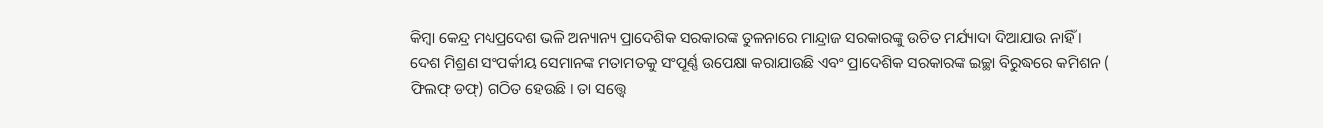କିମ୍ବା କେନ୍ଦ୍ର ମଧ୍ୟପ୍ରଦେଶ ଭଳି ଅନ୍ୟାନ୍ୟ ପ୍ରାଦେଶିକ ସରକାରଙ୍କ ତୁଳନାରେ ମାନ୍ଦ୍ରାଜ ସରକାରଙ୍କୁ ଉଚିତ ମର୍ଯ୍ୟାଦା ଦିଆଯାଉ ନାହିଁ । ଦେଶ ମିଶ୍ରଣ ସଂପର୍କୀୟ ସେମାନଙ୍କ ମତାମତକୁ ସଂପୂର୍ଣ୍ଣ ଉପେକ୍ଷା କରାଯାଉଛି ଏବଂ ପ୍ରାଦେଶିକ ସରକାରଙ୍କ ଇଚ୍ଛା ବିରୁଦ୍ଧରେ କମିଶନ ( ଫିଲଫ୍ ଡଫ୍) ଗଠିତ ହେଉଛି । ତା ସତ୍ତ୍ୱେ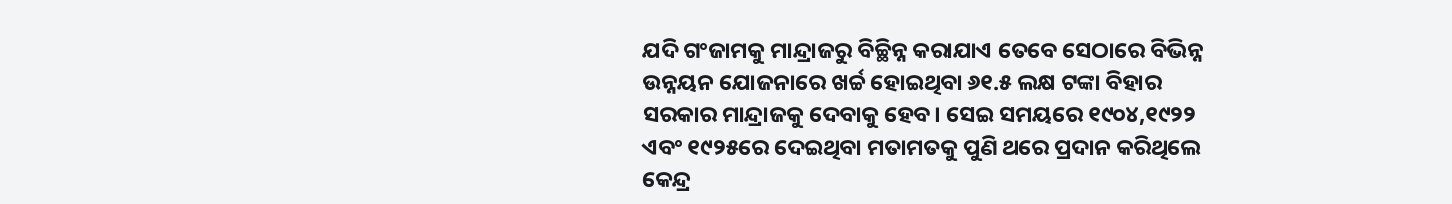ଯଦି ଗଂଜାମକୁ ମାନ୍ଦ୍ରାଜରୁ ବିଚ୍ଛିନ୍ନ କରାଯାଏ ତେବେ ସେଠାରେ ବିଭିନ୍ନ ଉନ୍ନୟନ ଯୋଜନାରେ ଖର୍ଚ୍ଚ ହୋଇଥିବା ୬୧.୫ ଲକ୍ଷ ଟଙ୍କା ବିହାର ସରକାର ମାନ୍ଦ୍ରାଜକୁ ଦେବାକୁ ହେବ। ସେଇ ସମୟରେ ୧୯୦୪,୧୯୨୨ ଏବଂ ୧୯୨୫ରେ ଦେଇଥିବା ମତାମତକୁ ପୁଣି ଥରେ ପ୍ରଦାନ କରିଥିଲେ କେନ୍ଦ୍ର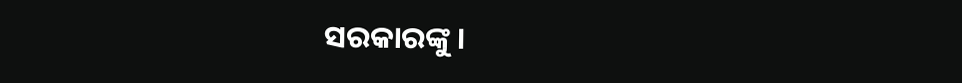ସରକାରଙ୍କୁ ।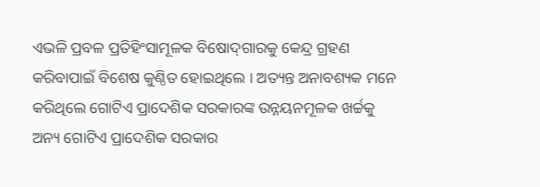ଏଭଳି ପ୍ରବଳ ପ୍ରତିହିଂସାମୂଳକ ବିଷୋଦ୍‌ଗାରକୁ କେନ୍ଦ୍ର ଗ୍ରହଣ କରିବାପାଇଁ ବିଶେଷ କୁଣ୍ଠିତ ହୋଇଥିଲେ । ଅତ୍ୟନ୍ତ ଅନାବଶ୍ୟକ ମନେ କରିଥିଲେ ଗୋଟିଏ ପ୍ରାଦେଶିକ ସରକାରଙ୍କ ଉନ୍ନୟନମୂଳକ ଖର୍ଚ୍ଚକୁ ଅନ୍ୟ ଗୋଟିଏ ପ୍ରାଦେଶିକ ସରକାର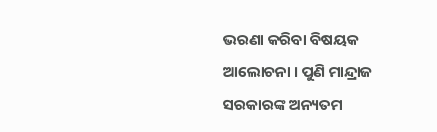ଭରଣା କରିବା ବିଷୟକ ଆଲୋଚନା । ପୁଣି ମାନ୍ଦ୍ରାଜ ସରକାରଙ୍କ ଅନ୍ୟତମ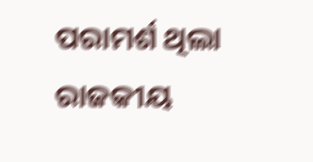ପରାମର୍ଶ ଥିଲା ରାଜକୀୟ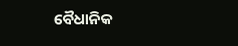ବୈଧାନିକ